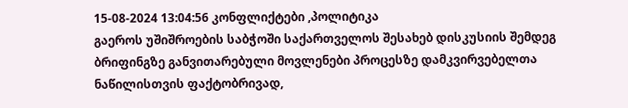15-08-2024 13:04:56 კონფლიქტები ,პოლიტიკა
გაეროს უშიშროების საბჭოში საქართველოს შესახებ დისკუსიის შემდეგ ბრიფინგზე განვითარებული მოვლენები პროცესზე დამკვირვებელთა ნაწილისთვის ფაქტობრივად,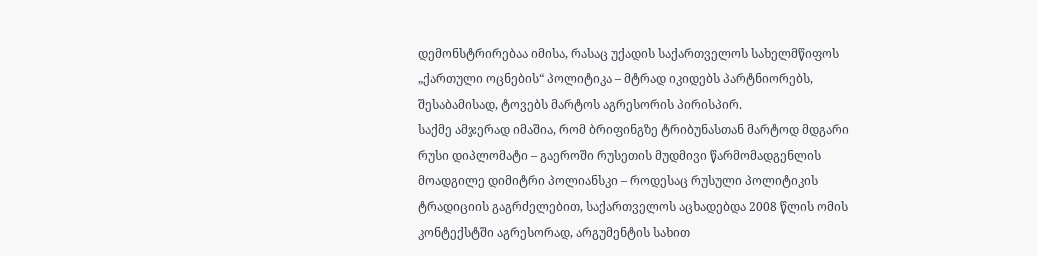დემონსტრირებაა იმისა, რასაც უქადის საქართველოს სახელმწიფოს „ქართული ოცნების“ პოლიტიკა – მტრად იკიდებს პარტნიორებს, შესაბამისად, ტოვებს მარტოს აგრესორის პირისპირ.
საქმე ამჯერად იმაშია, რომ ბრიფინგზე ტრიბუნასთან მარტოდ მდგარი რუსი დიპლომატი – გაეროში რუსეთის მუდმივი წარმომადგენლის მოადგილე დიმიტრი პოლიანსკი – როდესაც რუსული პოლიტიკის ტრადიციის გაგრძელებით, საქართველოს აცხადებდა 2008 წლის ომის კონტექსტში აგრესორად, არგუმენტის სახით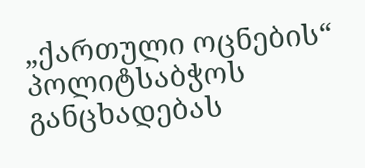„ქართული ოცნების“ პოლიტსაბჭოს განცხადებას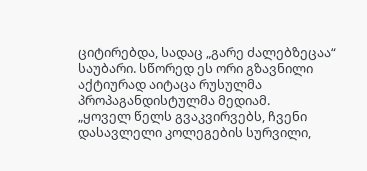ციტირებდა, სადაც „გარე ძალებზეცაა“ საუბარი. სწორედ ეს ორი გზავნილი აქტიურად აიტაცა რუსულმა პროპაგანდისტულმა მედიამ.
„ყოველ წელს გვაკვირვებს, ჩვენი დასავლელი კოლეგების სურვილი,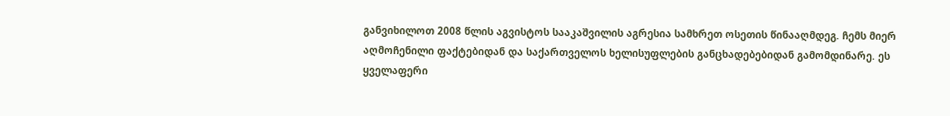განვიხილოთ 2008 წლის აგვისტოს სააკაშვილის აგრესია სამხრეთ ოსეთის წინააღმდეგ. ჩემს მიერ აღმოჩენილი ფაქტებიდან და საქართველოს ხელისუფლების განცხადებებიდან გამომდინარე. ეს ყველაფერი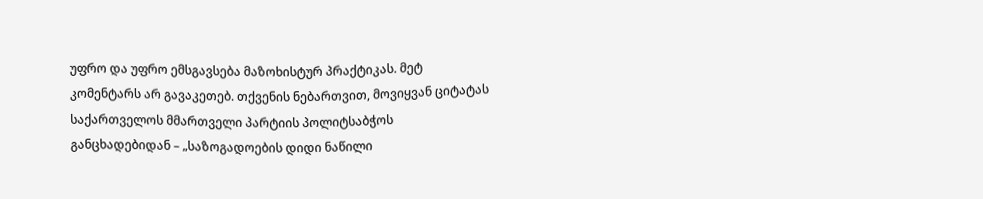უფრო და უფრო ემსგავსება მაზოხისტურ პრაქტიკას. მეტ კომენტარს არ გავაკეთებ. თქვენის ნებართვით, მოვიყვან ციტატას საქართველოს მმართველი პარტიის პოლიტსაბჭოს განცხადებიდან – „საზოგადოების დიდი ნაწილი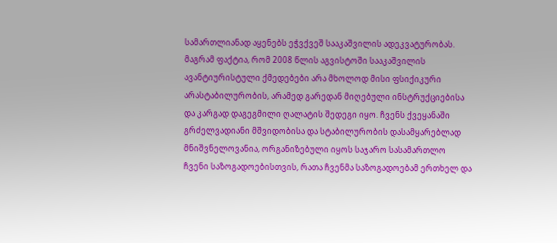სამართლიანად აყენებს ეჭვქვეშ სააკაშვილის ადეკვატურობას. მაგრამ ფაქტია, რომ 2008 წლის აგვისტოში სააკაშვილის ავანტიურისტული ქმედებები არა მხოლოდ მისი ფსიქიკური არასტაბილურობის, არამედ გარედან მიღებული ინსტრუქციებისა და კარგად დაგეგმილი ღალატის შედეგი იყო. ჩვენს ქვეყანაში გრძელვადიანი მშვიდობისა და სტაბილურობის დასამყარებლად მნიშვნელოვანია, ორგანიზებული იყოს საჯარო სასამართლო ჩვენი საზოგადოებისთვის, რათა ჩვენმა საზოგადოებამ ერთხელ და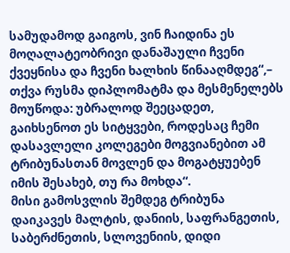სამუდამოდ გაიგოს, ვინ ჩაიდინა ეს მოღალატეობრივი დანაშაული ჩვენი ქვეყნისა და ჩვენი ხალხის წინააღმდეგ“,– თქვა რუსმა დიპლომატმა და მესმენელებს მოუწოდა: უბრალოდ შეეცადეთ, გაიხსენოთ ეს სიტყვები, როდესაც ჩემი დასავლელი კოლეგები მოგვიანებით ამ ტრიბუნასთან მოვლენ და მოგატყუებენ იმის შესახებ, თუ რა მოხდა“.
მისი გამოსვლის შემდეგ ტრიბუნა დაიკავეს მალტის, დანიის, საფრანგეთის, საბერძნეთის, სლოვენიის, დიდი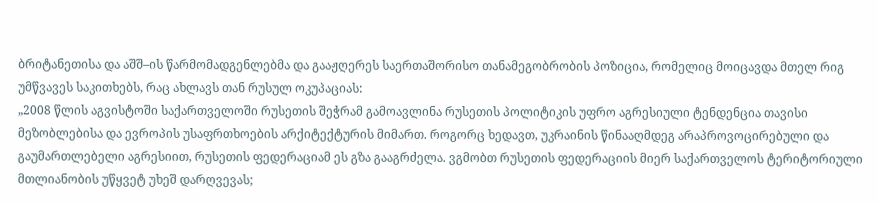ბრიტანეთისა და აშშ–ის წარმომადგენლებმა და გააჟღერეს საერთაშორისო თანამეგობრობის პოზიცია, რომელიც მოიცავდა მთელ რიგ უმწვავეს საკითხებს, რაც ახლავს თან რუსულ ოკუპაციას:
„2008 წლის აგვისტოში საქართველოში რუსეთის შეჭრამ გამოავლინა რუსეთის პოლიტიკის უფრო აგრესიული ტენდენცია თავისი მეზობლებისა და ევროპის უსაფრთხოების არქიტექტურის მიმართ. როგორც ხედავთ, უკრაინის წინააღმდეგ არაპროვოცირებული და გაუმართლებელი აგრესიით, რუსეთის ფედერაციამ ეს გზა გააგრძელა. ვგმობთ რუსეთის ფედერაციის მიერ საქართველოს ტერიტორიული მთლიანობის უწყვეტ უხეშ დარღვევას;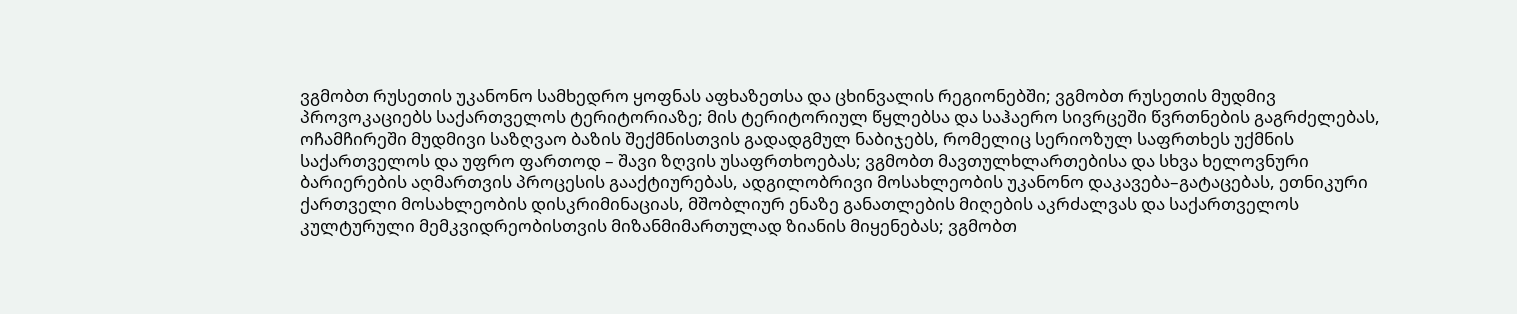ვგმობთ რუსეთის უკანონო სამხედრო ყოფნას აფხაზეთსა და ცხინვალის რეგიონებში; ვგმობთ რუსეთის მუდმივ პროვოკაციებს საქართველოს ტერიტორიაზე; მის ტერიტორიულ წყლებსა და საჰაერო სივრცეში წვრთნების გაგრძელებას, ოჩამჩირეში მუდმივი საზღვაო ბაზის შექმნისთვის გადადგმულ ნაბიჯებს, რომელიც სერიოზულ საფრთხეს უქმნის საქართველოს და უფრო ფართოდ – შავი ზღვის უსაფრთხოებას; ვგმობთ მავთულხლართებისა და სხვა ხელოვნური ბარიერების აღმართვის პროცესის გააქტიურებას, ადგილობრივი მოსახლეობის უკანონო დაკავება–გატაცებას, ეთნიკური ქართველი მოსახლეობის დისკრიმინაციას, მშობლიურ ენაზე განათლების მიღების აკრძალვას და საქართველოს კულტურული მემკვიდრეობისთვის მიზანმიმართულად ზიანის მიყენებას; ვგმობთ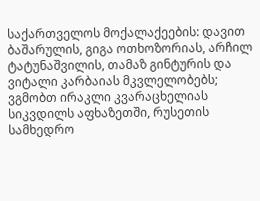საქართველოს მოქალაქეების: დავით ბაშარულის, გიგა ოთხოზორიას, არჩილ ტატუნაშვილის, თამაზ გინტურის და ვიტალი კარბაიას მკვლელობებს; ვგმობთ ირაკლი კვარაცხელიას სიკვდილს აფხაზეთში, რუსეთის სამხედრო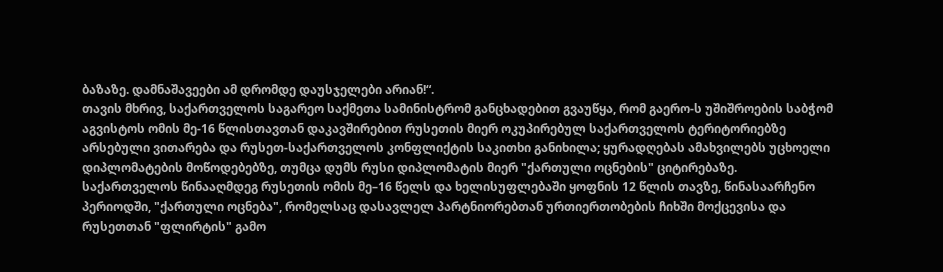ბაზაზე. დამნაშავეები ამ დრომდე დაუსჯელები არიან!“.
თავის მხრივ, საქართველოს საგარეო საქმეთა სამინისტრომ განცხადებით გვაუწყა, რომ გაერო-ს უშიშროების საბჭომ აგვისტოს ომის მე-16 წლისთავთან დაკავშირებით რუსეთის მიერ ოკუპირებულ საქართველოს ტერიტორიებზე არსებული ვითარება და რუსეთ-საქართველოს კონფლიქტის საკითხი განიხილა; ყურადღებას ამახვილებს უცხოელი დიპლომატების მოწოდებებზე, თუმცა დუმს რუსი დიპლომატის მიერ "ქართული ოცნების" ციტირებაზე.
საქართველოს წინააღმდეგ რუსეთის ომის მე–16 წელს და ხელისუფლებაში ყოფნის 12 წლის თავზე, წინასაარჩენო პერიოდში, "ქართული ოცნება", რომელსაც დასავლელ პარტნიორებთან ურთიერთობების ჩიხში მოქცევისა და რუსეთთან "ფლირტის" გამო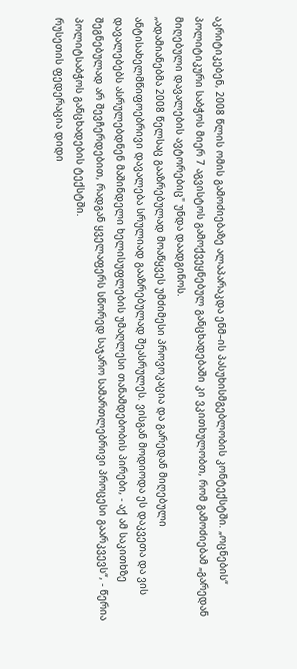აკრიტიკებენ, 2008 წლის ომის გამოძიებაზე ალაპარაკდა ენმ–ის პასუხისმგებლობის კონტექსტში. „ოცნების“ პოლიტიკური საბჭოს მიერ 7 აგვისტოს გამოქვეყნებულ განცხადებაში კი ვკითხულობთ, რომ გამოძიებამ „გარედან მიღებული დავალების ავტორებიც" უნდა დაადგინოს.
„ადამიანებმა 2008 წელსაც გააზრებულად მოაწყვეს უმძიმესი პროვოკაცია და გარედან მიღებული ანტისახელმწიფოებრივი დავალება სრულიად გააზრებულად შეასრულეს. ვისგან მოდიოდა ეს დაკვეთა და ვის დავალებებს ასრულებდნენ მაშინდელი ხელისუფლების უმაღლესი თანამდებობის პირები, - აქ ამ საკითხზე შეგნებულად არ შევჩერდებით, რადგან ყველაფერს სწორედ საჯარო სამართლებრივი პროცესი გაარკვევს“, - წერია პოლიტსაბჭოს განცხადების ტექსტში.
რუსეთის ფედერაცია დიდი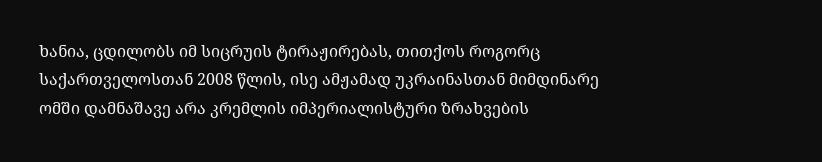ხანია, ცდილობს იმ სიცრუის ტირაჟირებას, თითქოს როგორც საქართველოსთან 2008 წლის, ისე ამჟამად უკრაინასთან მიმდინარე ომში დამნაშავე არა კრემლის იმპერიალისტური ზრახვების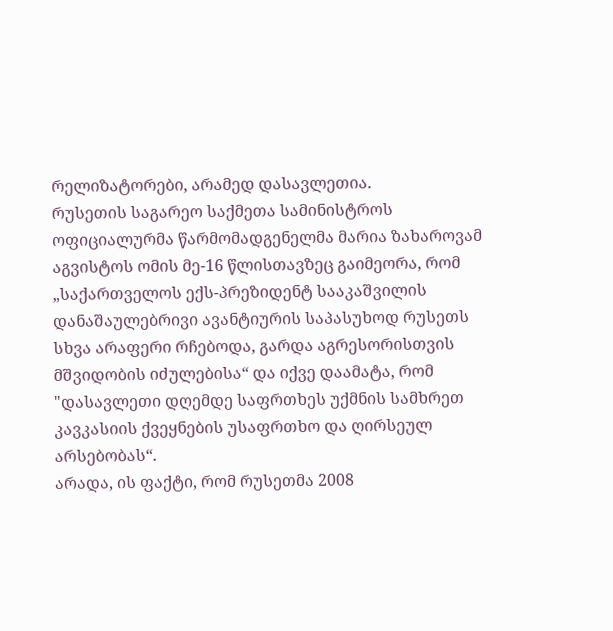რელიზატორები, არამედ დასავლეთია.
რუსეთის საგარეო საქმეთა სამინისტროს ოფიციალურმა წარმომადგენელმა მარია ზახაროვამ აგვისტოს ომის მე-16 წლისთავზეც გაიმეორა, რომ „საქართველოს ექს-პრეზიდენტ სააკაშვილის დანაშაულებრივი ავანტიურის საპასუხოდ რუსეთს სხვა არაფერი რჩებოდა, გარდა აგრესორისთვის მშვიდობის იძულებისა“ და იქვე დაამატა, რომ "დასავლეთი დღემდე საფრთხეს უქმნის სამხრეთ კავკასიის ქვეყნების უსაფრთხო და ღირსეულ არსებობას“.
არადა, ის ფაქტი, რომ რუსეთმა 2008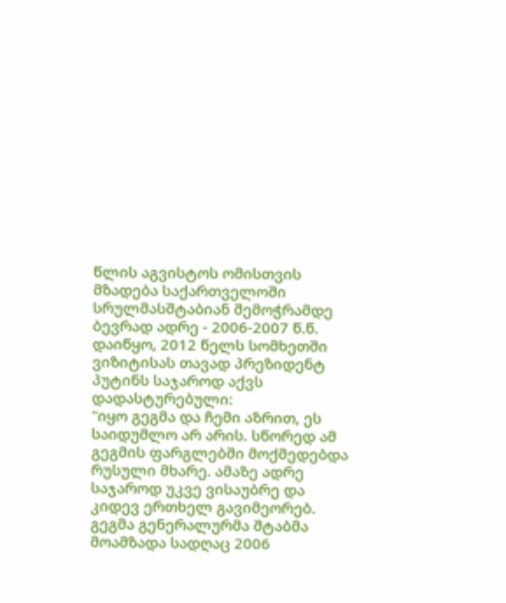წლის აგვისტოს ომისთვის მზადება საქართველოში სრულმასშტაბიან შემოჭრამდე ბევრად ადრე - 2006-2007 წ.წ. დაიწყო, 2012 წელს სომხეთში ვიზიტისას თავად პრეზიდენტ პუტინს საჯაროდ აქვს დადასტურებული:
"იყო გეგმა და ჩემი აზრით, ეს საიდუმლო არ არის. სწორედ ამ გეგმის ფარგლებში მოქმედებდა რუსული მხარე. ამაზე ადრე საჯაროდ უკვე ვისაუბრე და კიდევ ერთხელ გავიმეორებ. გეგმა გენერალურმა შტაბმა მოამზადა სადღაც 2006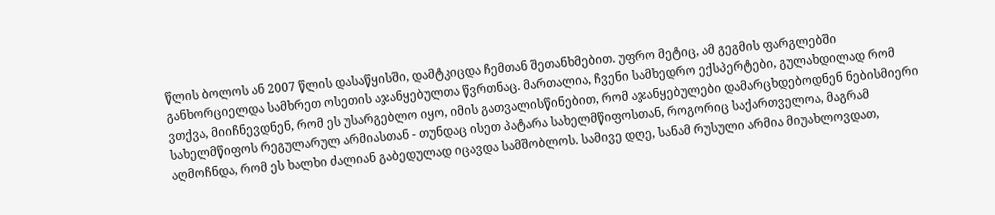წლის ბოლოს ან 2007 წლის დასაწყისში, დამტკიცდა ჩემთან შეთანხმებით. უფრო მეტიც, ამ გეგმის ფარგლებში განხორციელდა სამხრეთ ოსეთის აჯანყებულთა წვრთნაც. მართალია, ჩვენი სამხედრო ექსპერტები, გულახდილად რომ ვთქვა, მიიჩნევდნენ, რომ ეს უსარგებლო იყო, იმის გათვალისწინებით, რომ აჯანყებულები დამარცხდებოდნენ ნებისმიერი სახელმწიფოს რეგულარულ არმიასთან - თუნდაც ისეთ პატარა სახელმწიფოსთან, როგორიც საქართველოა, მაგრამ აღმოჩნდა, რომ ეს ხალხი ძალიან გაბედულად იცავდა სამშობლოს. სამივე დღე, სანამ რუსული არმია მიუახლოვდათ,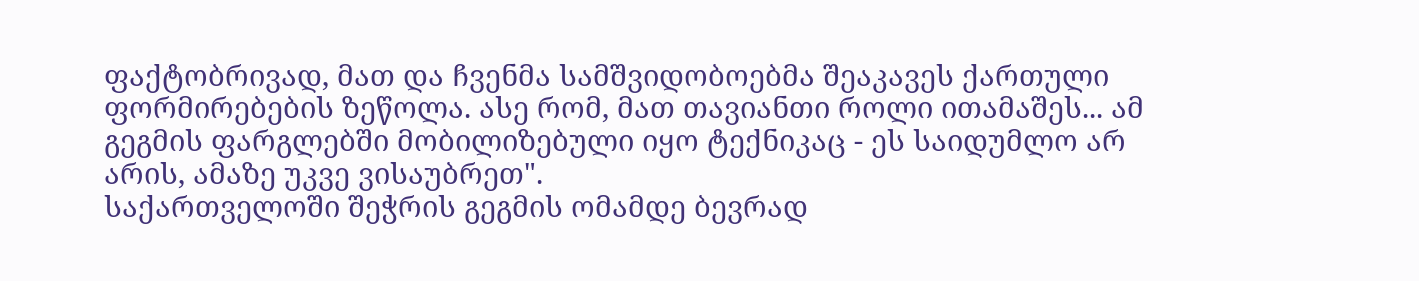ფაქტობრივად, მათ და ჩვენმა სამშვიდობოებმა შეაკავეს ქართული ფორმირებების ზეწოლა. ასე რომ, მათ თავიანთი როლი ითამაშეს... ამ გეგმის ფარგლებში მობილიზებული იყო ტექნიკაც - ეს საიდუმლო არ არის, ამაზე უკვე ვისაუბრეთ".
საქართველოში შეჭრის გეგმის ომამდე ბევრად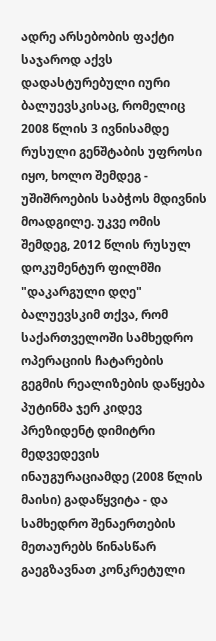ადრე არსებობის ფაქტი საჯაროდ აქვს დადასტურებული იური ბალუევსკისაც, რომელიც 2008 წლის 3 ივნისამდე რუსული გენშტაბის უფროსი იყო, ხოლო შემდეგ - უშიშროების საბჭოს მდივნის მოადგილე. უკვე ომის შემდეგ, 2012 წლის რუსულ დოკუმენტურ ფილმში "დაკარგული დღე" ბალუევსკიმ თქვა, რომ საქართველოში სამხედრო ოპერაციის ჩატარების გეგმის რეალიზების დაწყება პუტინმა ჯერ კიდევ პრეზიდენტ დიმიტრი მედვედევის ინაუგურაციამდე (2008 წლის მაისი) გადაწყვიტა - და სამხედრო შენაერთების მეთაურებს წინასწარ გაეგზავნათ კონკრეტული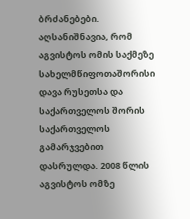ბრძანებები.
აღსანიშნავია, რომ აგვისტოს ომის საქმეზე სახელმწიფოთაშორისი დავა რუსეთსა და საქართველოს შორის საქართველოს გამარჯვებით დასრულდა. 2008 წლის აგვისტოს ომზე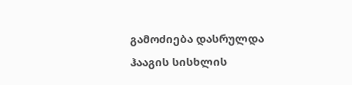გამოძიება დასრულდა ჰააგის სისხლის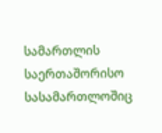სამართლის საერთაშორისო სასამართლოშიც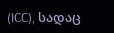(ICC), სადაც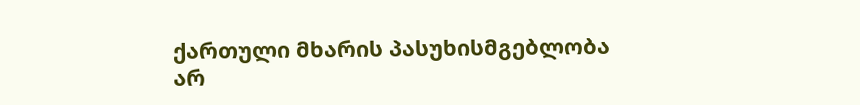ქართული მხარის პასუხისმგებლობა არ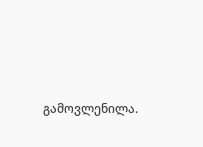გამოვლენილა.